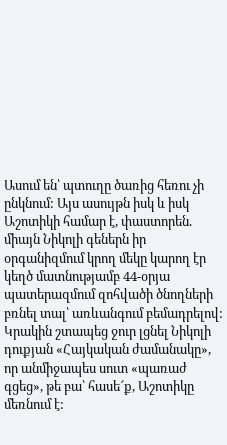Ասում են՝ պտուղը ծառից հեռու չի ընկնում: Այս ասույթն իսկ և իսկ Աշոտիկի համար է, փաստորեն. միայն Նիկոլի գեներն իր օրգանիզմում կրող մեկը կարող էր կեղծ մատնությամբ 44-օրյա պատերազմում զոհվածի ծնողների բռնել տալ՝ առևանգում բեմադրելով: Կրակին շտապեց ջուր լցնել Նիկոլի դուքյան «Հայկական ժամանակը», որ անմիջապես սուտ «պառաժ գցեց», թե բա՝ հասե՜ք, Աշոտիկը մեռնում է: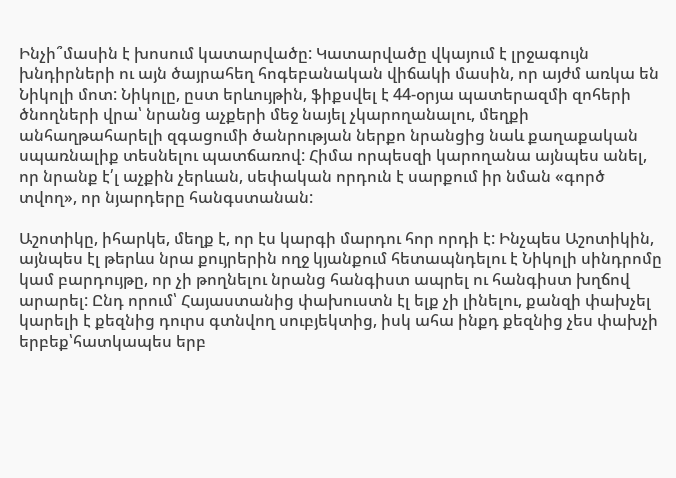Ինչի՞մասին է խոսում կատարվածը: Կատարվածը վկայում է լրջագույն խնդիրների ու այն ծայրահեղ հոգեբանական վիճակի մասին, որ այժմ առկա են Նիկոլի մոտ: Նիկոլը, ըստ երևույթին, ֆիքսվել է 44-օրյա պատերազմի զոհերի ծնողների վրա՝ նրանց աչքերի մեջ նայել չկարողանալու, մեղքի անհաղթահարելի զգացումի ծանրության ներքո նրանցից նաև քաղաքական սպառնալիք տեսնելու պատճառով: Հիմա որպեսզի կարողանա այնպես անել, որ նրանք է՛լ աչքին չերևան, սեփական որդուն է սարքում իր նման «գործ տվող», որ նյարդերը հանգստանան:

Աշոտիկը, իհարկե, մեղք է, որ էս կարգի մարդու հոր որդի է: Ինչպես Աշոտիկին, այնպես էլ թերևս նրա քույրերին ողջ կյանքում հետապնդելու է Նիկոլի սինդրոմը կամ բարդույթը, որ չի թողնելու նրանց հանգիստ ապրել ու հանգիստ խղճով արարել: Ընդ որում՝ Հայաստանից փախուստն էլ ելք չի լինելու, քանզի փախչել կարելի է քեզնից դուրս գտնվող սուբյեկտից, իսկ ահա ինքդ քեզնից չես փախչի երբեք՝հատկապես երբ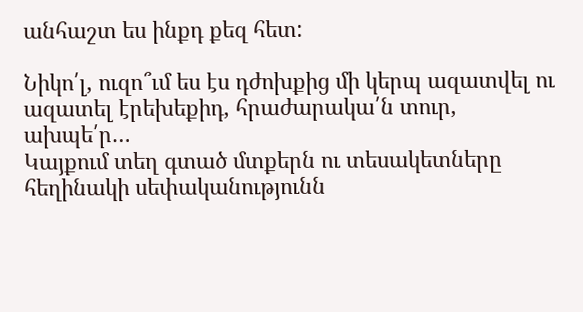անհաշտ ես ինքդ քեզ հետ:

Նիկո՛լ, ուզո՞ւմ ես էս դժոխքից մի կերպ ազատվել ու ազատել էրեխեքիդ, հրաժարակա՛ն տուր, ախպե՛ր…
Կայքում տեղ գտած մտքերն ու տեսակետները հեղինակի սեփականությունն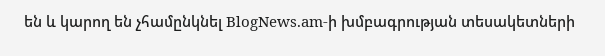են և կարող են չհամընկնել BlogNews.am-ի խմբագրության տեսակետների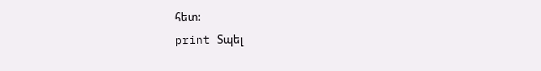հետ:
print Տպել